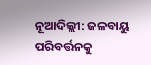ନୂଆଦିଲ୍ଲୀ: ଜଳବାୟୁ ପରିବର୍ତ୍ତନକୁ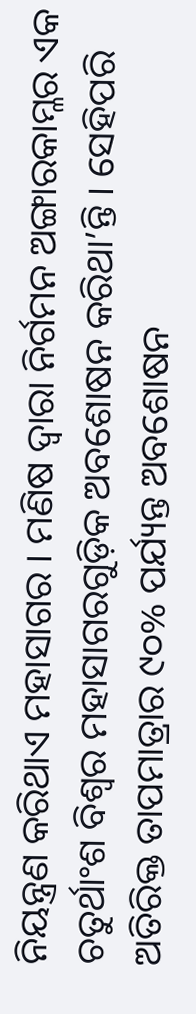ନିୟନ୍ତ୍ରଣ କରିଥାଏ ମହାସାଗର । ମଣିଷ ଦ୍ୱାରା ନିର୍ଗମନ ଅଙ୍ଗାରକାମ୍ଳର ଏକ ଚତୁର୍ଥାଂଶ ବିଶ୍ୱର ମହାସାଗରଗୁଡ଼ିକ ଅବଶୋଷନ କରିଥା’ନ୍ତି । ସେହିପରି ଅତିରିକ୍ତ ତାପମାତ୍ରାର ୯୦% ପର୍ଯ୍ୟନ୍ତ ଅବଶୋଷନ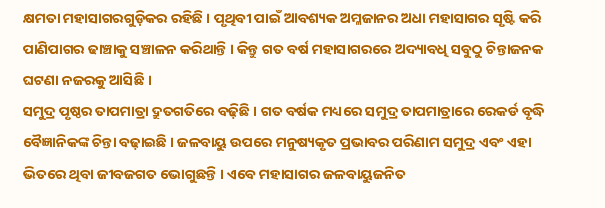କ୍ଷମତା ମହାସାଗରଗୁଡ଼ିକର ରହିଛି । ପୃଥିବୀ ପାଇଁ ଆବଶ୍ୟକ ଅମ୍ଳଜାନର ଅଧା ମହାସାଗର ସୃଷ୍ଟି କରି ପାଣିପାଗର ଢାଞ୍ଚାକୁ ସଞ୍ଚାଳନ କରିଥାନ୍ତି । କିନ୍ତୁ ଗତ ବର୍ଷ ମହାସାଗରରେ ଅଦ୍ୟାବଧି ସବୁଠୁ ଚିନ୍ତାଜନକ ଘଟଣା ନଜରକୁ ଆସିଛି ।
ସମୁଦ୍ର ପୃଷ୍ଠର ତାପମାତ୍ରା ଦ୍ରୁତଗତିରେ ବଢ଼ିଛି । ଗତ ବର୍ଷକ ମଧ୍ୟରେ ସମୁଦ୍ର ତାପମାତ୍ରାରେ ରେକର୍ଡ ବୃଦ୍ଧି ବୈଜ୍ଞାନିକଙ୍କ ଚିନ୍ତା ବଢ଼ାଇଛି । ଜଳବାୟୁ ଉପରେ ମନୁଷ୍ୟକୃତ ପ୍ରଭାବର ପରିଣାମ ସମୁଦ୍ର ଏବଂ ଏହା ଭିତରେ ଥିବା ଜୀବଜଗତ ଭୋଗୁଛନ୍ତି । ଏବେ ମହାସାଗର ଜଳବାୟୁଜନିତ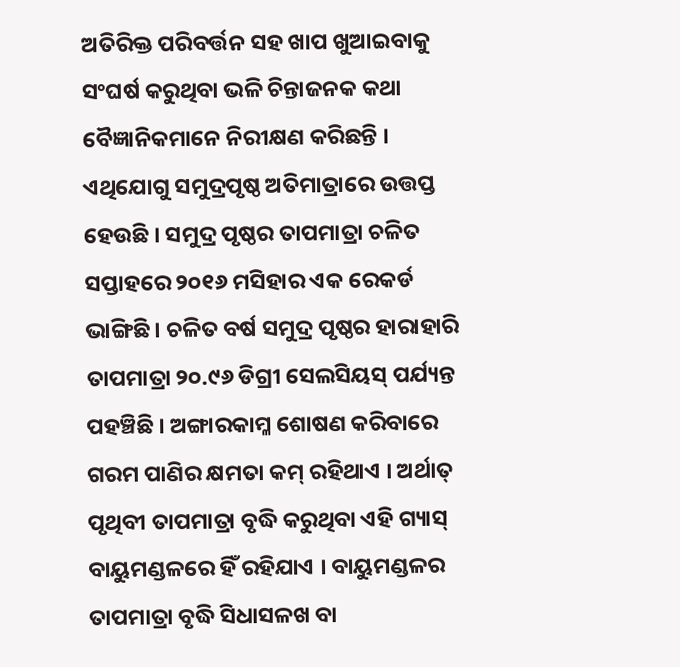ଅତିରିକ୍ତ ପରିବର୍ତ୍ତନ ସହ ଖାପ ଖୁଆଇବାକୁ ସଂଘର୍ଷ କରୁଥିବା ଭଳି ଚିନ୍ତାଜନକ କଥା ବୈଜ୍ଞାନିକମାନେ ନିରୀକ୍ଷଣ କରିଛନ୍ତି । ଏଥିଯୋଗୁ ସମୁଦ୍ରପୃଷ୍ଠ ଅତିମାତ୍ରାରେ ଉତ୍ତପ୍ତ ହେଉଛି । ସମୁଦ୍ର ପୃଷ୍ଠର ତାପମାତ୍ରା ଚଳିତ ସପ୍ତାହରେ ୨୦୧୬ ମସିହାର ଏକ ରେକର୍ଡ ଭାଙ୍ଗିଛି । ଚଳିତ ବର୍ଷ ସମୁଦ୍ର ପୃଷ୍ଠର ହାରାହାରି ତାପମାତ୍ରା ୨୦.୯୬ ଡିଗ୍ରୀ ସେଲସିୟସ୍ ପର୍ଯ୍ୟନ୍ତ ପହଞ୍ଚିଛି । ଅଙ୍ଗାରକାମ୍ଳ ଶୋଷଣ କରିବାରେ ଗରମ ପାଣିର କ୍ଷମତା କମ୍ ରହିଥାଏ । ଅର୍ଥାତ୍ ପୃଥିବୀ ତାପମାତ୍ରା ବୃଦ୍ଧି କରୁଥିବା ଏହି ଗ୍ୟାସ୍ ବାୟୁମଣ୍ଡଳରେ ହିଁ ରହିଯାଏ । ବାୟୁମଣ୍ଡଳର ତାପମାତ୍ରା ବୃଦ୍ଧି ସିଧାସଳଖ ବା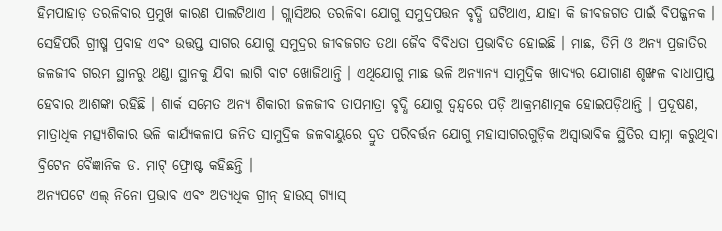ହିମପାହାଡ଼ ତରଳିବାର ପ୍ରମୁଖ କାରଣ ପାଲଟିଥାଏ । ଗ୍ଲାସିଅର ତରଳିବା ଯୋଗୁ ସମୁଦ୍ରପତ୍ତନ ବୃଦ୍ଧି ଘଟିଥାଏ, ଯାହା କି ଜୀବଜଗତ ପାଇଁ ବିପଜ୍ଜନକ ।
ସେହିପରି ଗ୍ରୀଷ୍ମ ପ୍ରବାହ ଏବଂ ଉତ୍ତପ୍ତ ସାଗର ଯୋଗୁ ସମୁଦ୍ରର ଜୀବଜଗତ ତଥା ଜୈବ ବିବିଧତା ପ୍ରଭାବିତ ହୋଇଛି । ମାଛ, ତିମି ଓ ଅନ୍ୟ ପ୍ରଜାତିର ଜଳଜୀବ ଗରମ ସ୍ଥାନରୁ ଥଣ୍ଡା ସ୍ଥାନକୁ ଯିବା ଲାଗି ବାଟ ଖୋଜିଥାନ୍ତି । ଏଥିଯୋଗୁ ମାଛ ଭଳି ଅନ୍ୟାନ୍ୟ ସାମୁଦ୍ରିକ ଖାଦ୍ୟର ଯୋଗାଣ ଶୃଙ୍ଖଳ ବାଧାପ୍ରାପ୍ତ ହେବାର ଆଶଙ୍କା ରହିଛି । ଶାର୍କ ସମେତ ଅନ୍ୟ ଶିକାରୀ ଜଳଜୀବ ତାପମାତ୍ରା ବୃଦ୍ଧି ଯୋଗୁ ଦ୍ୱନ୍ଦ୍ୱରେ ପଡ଼ି ଆକ୍ରମଣାତ୍ମକ ହୋଇପଡ଼ିଥାନ୍ତି । ପ୍ରଦୂଷଣ, ମାତ୍ରାଧିକ ମତ୍ସ୍ୟଶିକାର ଭଳି କାର୍ଯ୍ୟକଳାପ ଜନିତ ସାମୁଦ୍ରିକ ଜଳବାୟୁରେ ଦ୍ରୁତ ପରିବର୍ତ୍ତନ ଯୋଗୁ ମହାସାଗରଗୁଡ଼ିକ ଅସ୍ୱାଭାବିକ ସ୍ଥିତିର ସାମ୍ନା କରୁଥିବା ବ୍ରିଟେନ ବୈଜ୍ଞାନିକ ଡ. ମାଟ୍ ଫ୍ରୋଷ୍ଟ କହିଛନ୍ତି ।
ଅନ୍ୟପଟେ ଏଲ୍ ନିନୋ ପ୍ରଭାବ ଏବଂ ଅତ୍ୟଧିକ ଗ୍ରୀନ୍ ହାଉସ୍ ଗ୍ୟାସ୍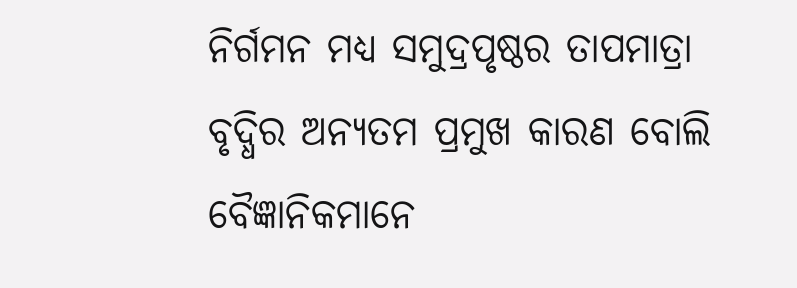ନିର୍ଗମନ ମଧ୍ୟ ସମୁଦ୍ରପୃଷ୍ଠର ତାପମାତ୍ରା ବୃଦ୍ଧିର ଅନ୍ୟତମ ପ୍ରମୁଖ କାରଣ ବୋଲି ବୈଜ୍ଞାନିକମାନେ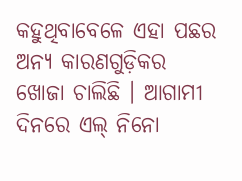କହୁଥିବାବେଳେ ଏହା ପଛର ଅନ୍ୟ କାରଣଗୁଡ଼ିକର ଖୋଜା ଚାଲିଛି । ଆଗାମୀ ଦିନରେ ଏଲ୍ ନିନୋ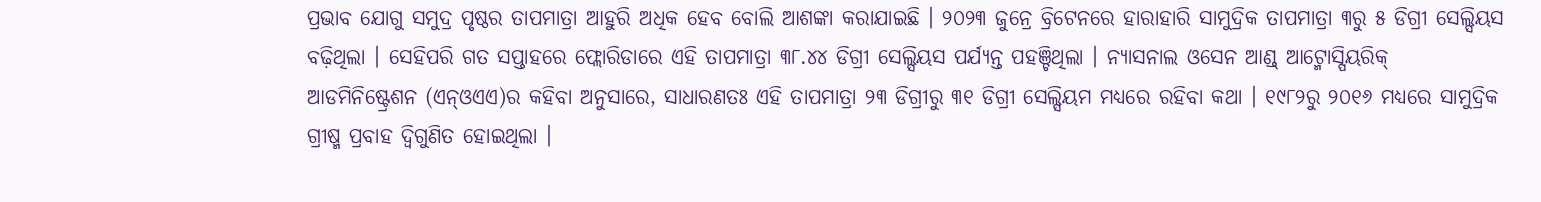ପ୍ରଭାବ ଯୋଗୁ ସମୁଦ୍ର ପୃଷ୍ଠର ତାପମାତ୍ରା ଆହୁରି ଅଧିକ ହେବ ବୋଲି ଆଶଙ୍କା କରାଯାଇଛି । ୨୦୨୩ ଜୁନ୍ରେ ବ୍ରିଟେନରେ ହାରାହାରି ସାମୁଦ୍ରିକ ତାପମାତ୍ରା ୩ରୁ ୫ ଡିଗ୍ରୀ ସେଲ୍ସିୟସ ବଢ଼ିଥିଲା । ସେହିପରି ଗତ ସପ୍ତାହରେ ଫ୍ଲୋରିଡାରେ ଏହି ତାପମାତ୍ରା ୩୮.୪୪ ଡିଗ୍ରୀ ସେଲ୍ସିୟସ ପର୍ଯ୍ୟନ୍ତ ପହଞ୍ଚିଥିଲା । ନ୍ୟାସନାଲ ଓସେନ ଆଣ୍ଡ୍ ଆଟ୍ମୋସ୍ପିୟରିକ୍ ଆଡମିନିଷ୍ଟ୍ରେଶନ (ଏନ୍ଓଏଏ)ର କହିବା ଅନୁସାରେ, ସାଧାରଣତଃ ଏହି ତାପମାତ୍ରା ୨୩ ଡିଗ୍ରୀରୁ ୩୧ ଡିଗ୍ରୀ ସେଲ୍ସିୟମ ମଧ୍ୟରେ ରହିବା କଥା । ୧୯୮୨ରୁ ୨୦୧୬ ମଧ୍ୟରେ ସାମୁଦ୍ରିକ ଗ୍ରୀଷ୍ମ ପ୍ରବାହ ଦ୍ୱିଗୁଣିତ ହୋଇଥିଲା ।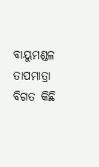ବାୟୁମଣ୍ଡଳ ତାପମାତ୍ରା ବିଗତ କିଛି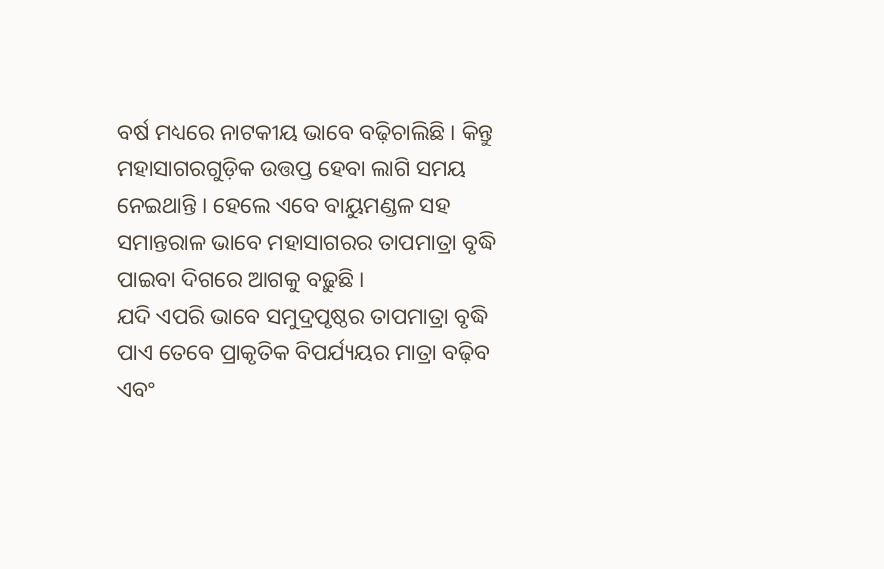ବର୍ଷ ମଧ୍ୟରେ ନାଟକୀୟ ଭାବେ ବଢ଼ିଚାଲିଛି । କିନ୍ତୁ ମହାସାଗରଗୁଡ଼ିକ ଉତ୍ତପ୍ତ ହେବା ଲାଗି ସମୟ ନେଇଥାନ୍ତି । ହେଲେ ଏବେ ବାୟୁମଣ୍ଡଳ ସହ ସମାନ୍ତରାଳ ଭାବେ ମହାସାଗରର ତାପମାତ୍ରା ବୃଦ୍ଧି ପାଇବା ଦିଗରେ ଆଗକୁ ବଢ଼ୁଛି ।
ଯଦି ଏପରି ଭାବେ ସମୁଦ୍ରପୃଷ୍ଠର ତାପମାତ୍ରା ବୃଦ୍ଧି ପାଏ ତେବେ ପ୍ରାକୃତିକ ବିପର୍ଯ୍ୟୟର ମାତ୍ରା ବଢ଼ିବ ଏବଂ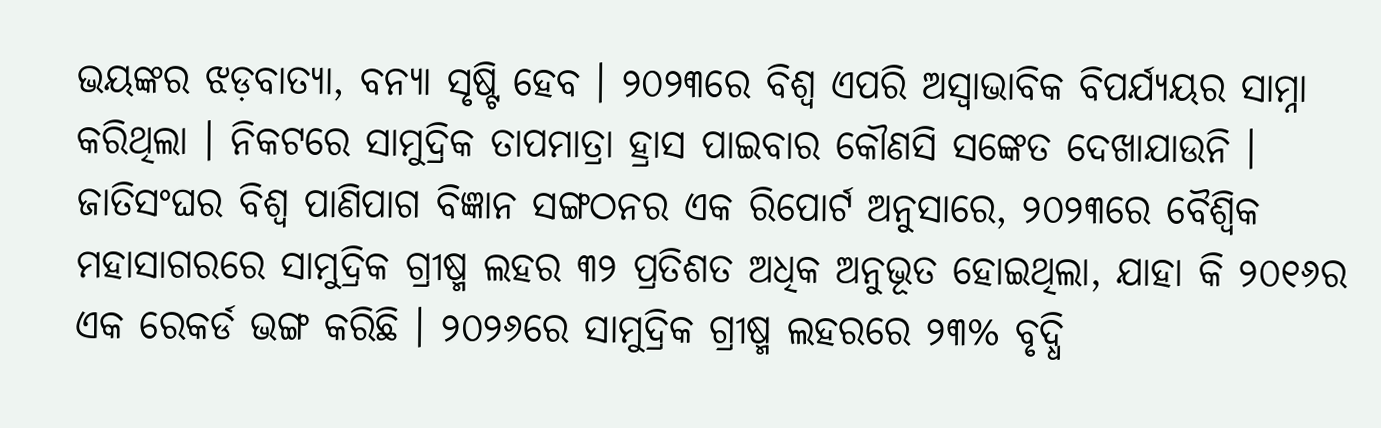ଭୟଙ୍କର ଝଡ଼ବାତ୍ୟା, ବନ୍ୟା ସୃଷ୍ଟି ହେବ । ୨୦୨୩ରେ ବିଶ୍ୱ ଏପରି ଅସ୍ୱାଭାବିକ ବିପର୍ଯ୍ୟୟର ସାମ୍ନା କରିଥିଲା । ନିକଟରେ ସାମୁଦ୍ରିକ ତାପମାତ୍ରା ହ୍ରାସ ପାଇବାର କୌଣସି ସଙ୍କେତ ଦେଖାଯାଉନି । ଜାତିସଂଘର ବିଶ୍ୱ ପାଣିପାଗ ବିଜ୍ଞାନ ସଙ୍ଗଠନର ଏକ ରିପୋର୍ଟ ଅନୁସାରେ, ୨୦୨୩ରେ ବୈଶ୍ୱିକ ମହାସାଗରରେ ସାମୁଦ୍ରିକ ଗ୍ରୀଷ୍ମ ଲହର ୩୨ ପ୍ରତିଶତ ଅଧିକ ଅନୁଭୂତ ହୋଇଥିଲା, ଯାହା କି ୨୦୧୬ର ଏକ ରେକର୍ଡ ଭଙ୍ଗ କରିଛି । ୨୦୨୬ରେ ସାମୁଦ୍ରିକ ଗ୍ରୀଷ୍ମ ଲହରରେ ୨୩% ବୃଦ୍ଧି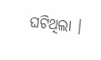ଘଟିଥିଲା ।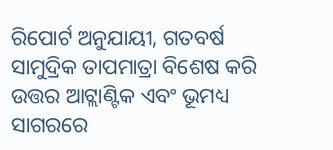ରିପୋର୍ଟ ଅନୁଯାୟୀ, ଗତବର୍ଷ ସାମୁଦ୍ରିକ ତାପମାତ୍ରା ବିଶେଷ କରି ଉତ୍ତର ଆଟ୍ଲାଣ୍ଟିକ ଏବଂ ଭୂମଧ୍ୟ ସାଗରରେ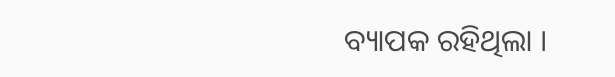ବ୍ୟାପକ ରହିଥିଲା ।